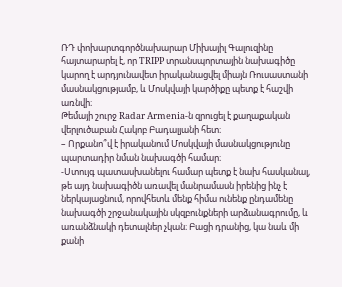ՌԴ փոխարտգործնախարար Միխայիլ Գալուզինը հայտարարել է, որ TRIPP տրանսպորտային նախագիծը կարող է արդյունավետ իրականացվել միայն Ռուսաստանի մասնակցությամբ, և Մոսկվայի կարծիքը պետք է հաշվի առնվի։
Թեմայի շուրջ Radar Armenia-ն զրուցել է քաղաքական վերլուծաբան Հակոբ Բադալյանի հետ։
– Որքանո՞վ է իրականում Մոսկվայի մասնակցությունը պարտադիր նման նախագծի համար։
-Ստույգ պատասխանելու համար պետք է նախ հասկանալ, թե այդ նախագիծն առավել մանրամասն իրենից ինչ է ներկայացնում, որովհետև մենք հիմա ունենք ընդամենը նախագծի շրջանակային սկզբունքների արձանագրումը, և առանձնակի դետալներ չկան։ Բացի դրանից, կա նաև մի քանի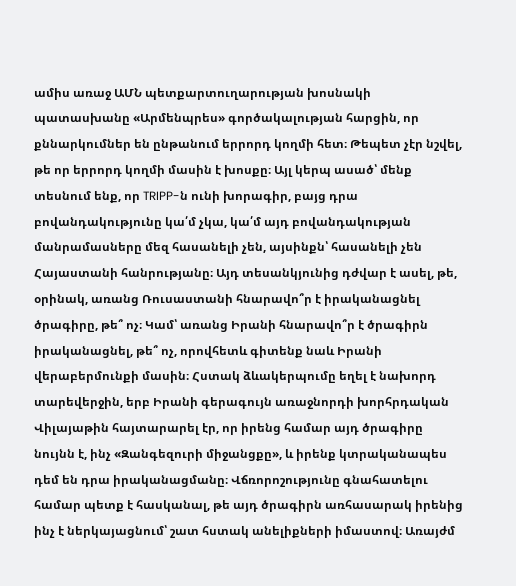ամիս առաջ ԱՄՆ պետքարտուղարության խոսնակի պատասխանը «Արմենպրես» գործակալության հարցին, որ քննարկումներ են ընթանում երրորդ կողմի հետ։ Թեպետ չէր նշվել, թե որ երրորդ կողմի մասին է խոսքը։ Այլ կերպ ասած՝ մենք տեսնում ենք, որ TRIPP-ն ունի խորագիր, բայց դրա բովանդակությունը կա՛մ չկա, կա՛մ այդ բովանդակության մանրամասները մեզ հասանելի չեն, այսինքն՝ հասանելի չեն Հայաստանի հանրությանը։ Այդ տեսանկյունից դժվար է ասել, թե, օրինակ, առանց Ռուսաստանի հնարավո՞ր է իրականացնել ծրագիրը, թե՞ ոչ։ Կամ՝ առանց Իրանի հնարավո՞ր է ծրագիրն իրականացնել, թե՞ ոչ, որովհետև գիտենք նաև Իրանի վերաբերմունքի մասին։ Հստակ ձևակերպումը եղել է նախորդ տարեվերջին, երբ Իրանի գերագույն առաջնորդի խորհրդական Վիլայաթին հայտարարել էր, որ իրենց համար այդ ծրագիրը նույնն է, ինչ «Զանգեզուրի միջանցքը», և իրենք կտրականապես դեմ են դրա իրականացմանը։ Վճռորոշությունը գնահատելու համար պետք է հասկանալ, թե այդ ծրագիրն առհասարակ իրենից ինչ է ներկայացնում՝ շատ հստակ անելիքների իմաստով։ Առայժմ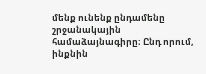մենք ունենք ընդամենը շրջանակային համաձայնագիրը։ Ընդ որում, ինքնին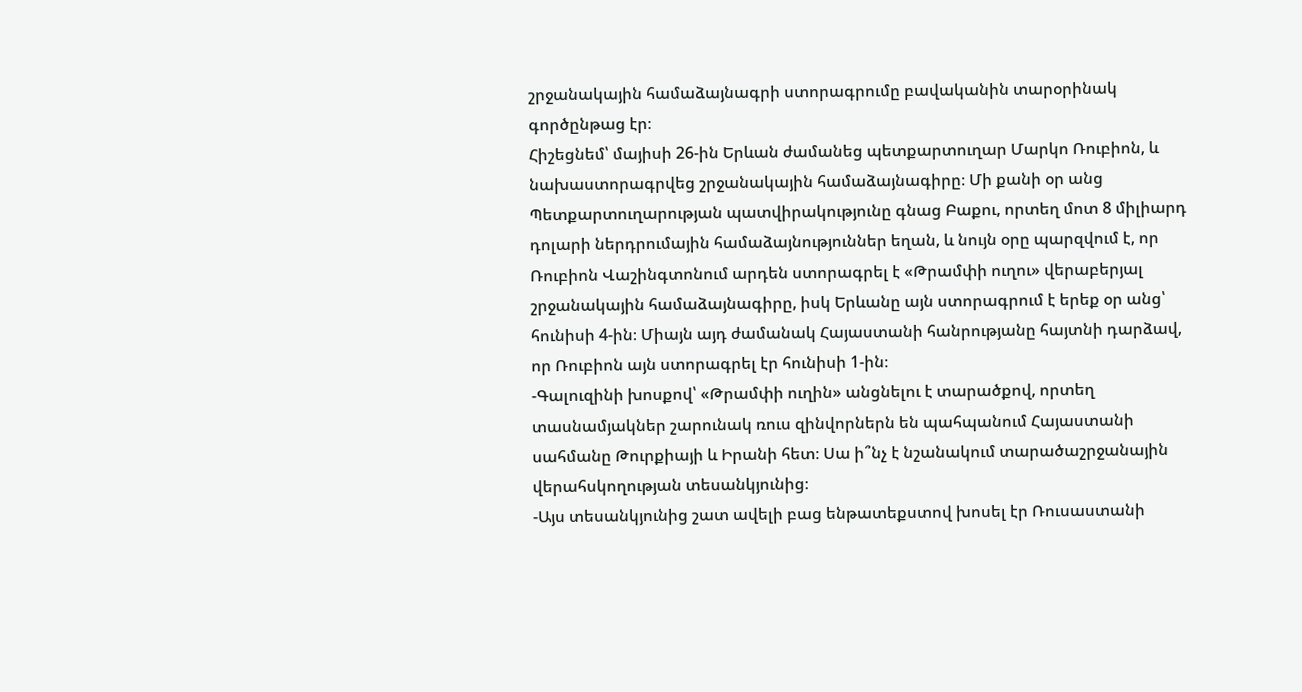շրջանակային համաձայնագրի ստորագրումը բավականին տարօրինակ գործընթաց էր։
Հիշեցնեմ՝ մայիսի 26-ին Երևան ժամանեց պետքարտուղար Մարկո Ռուբիոն, և նախաստորագրվեց շրջանակային համաձայնագիրը։ Մի քանի օր անց Պետքարտուղարության պատվիրակությունը գնաց Բաքու, որտեղ մոտ 8 միլիարդ դոլարի ներդրումային համաձայնություններ եղան, և նույն օրը պարզվում է, որ Ռուբիոն Վաշինգտոնում արդեն ստորագրել է «Թրամփի ուղու» վերաբերյալ շրջանակային համաձայնագիրը, իսկ Երևանը այն ստորագրում է երեք օր անց՝ հունիսի 4-ին։ Միայն այդ ժամանակ Հայաստանի հանրությանը հայտնի դարձավ, որ Ռուբիոն այն ստորագրել էր հունիսի 1-ին։
-Գալուզինի խոսքով՝ «Թրամփի ուղին» անցնելու է տարածքով, որտեղ տասնամյակներ շարունակ ռուս զինվորներն են պահպանում Հայաստանի սահմանը Թուրքիայի և Իրանի հետ։ Սա ի՞նչ է նշանակում տարածաշրջանային վերահսկողության տեսանկյունից։
-Այս տեսանկյունից շատ ավելի բաց ենթատեքստով խոսել էր Ռուսաստանի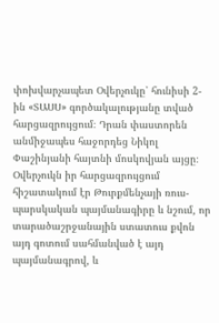փոխվարչապետ Օվերչուկը՝ հունիսի 2-ին «ՏԱՍՍ» գործակալությանը տված հարցազրույցում։ Դրան փաստորեն անմիջապես հաջորդեց Նիկոլ Փաշինյանի հայտնի մոսկովյան այցը։ Օվերչուկն իր հարցազրույցում հիշատակում էր Թուրքմենչայի ռուս-պարսկական պայմանագիրը և նշում, որ տարածաշրջանային ստատուս քվոն այդ գոտում սահմանված է այդ պայմանագրով, և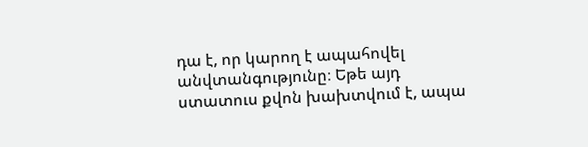դա է, որ կարող է ապահովել անվտանգությունը։ Եթե այդ ստատուս քվոն խախտվում է, ապա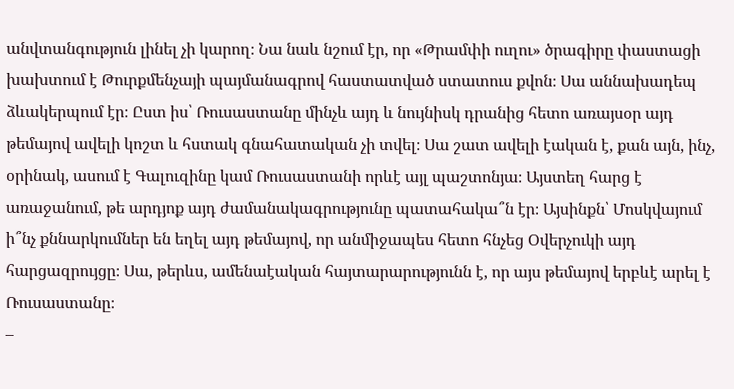անվտանգություն լինել չի կարող։ Նա նաև նշում էր, որ «Թրամփի ուղու» ծրագիրը փաստացի խախտում է Թուրքմենչայի պայմանագրով հաստատված ստատուս քվոն։ Սա աննախադեպ ձևակերպում էր։ Ըստ իս՝ Ռուսաստանը մինչև այդ և նույնիսկ դրանից հետո առայսօր այդ թեմայով ավելի կոշտ և հստակ գնահատական չի տվել։ Սա շատ ավելի էական է, քան այն, ինչ, օրինակ, ասում է Գալուզինը կամ Ռուսաստանի որևէ այլ պաշտոնյա։ Այստեղ հարց է առաջանում, թե արդյոք այդ ժամանակագրությունը պատահակա՞ն էր։ Այսինքն՝ Մոսկվայում ի՞նչ քննարկումներ են եղել այդ թեմայով, որ անմիջապես հետո հնչեց Օվերչուկի այդ հարցազրույցը։ Սա, թերևս, ամենաէական հայտարարությունն է, որ այս թեմայով երբևէ արել է Ռուսաստանը։
–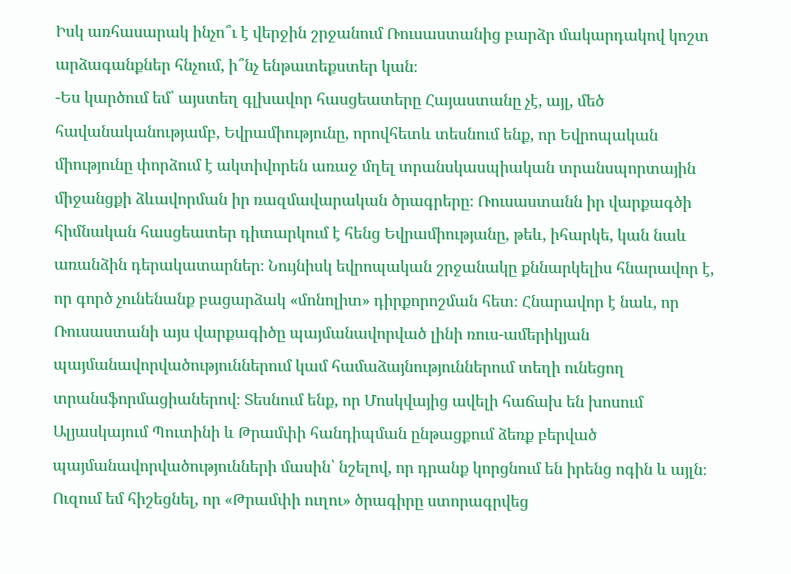Իսկ առհասարակ ինչո՞ւ է վերջին շրջանում Ռուսաստանից բարձր մակարդակով կոշտ արձագանքներ հնչում, ի՞նչ ենթատեքստեր կան։
-Ես կարծում եմ՝ այստեղ գլխավոր հասցեատերը Հայաստանը չէ, այլ, մեծ հավանականությամբ, Եվրամիությունը, որովհետև տեսնում ենք, որ Եվրոպական միությունը փորձում է ակտիվորեն առաջ մղել տրանսկասպիական տրանսպորտային միջանցքի ձևավորման իր ռազմավարական ծրագրերը։ Ռուսաստանն իր վարքագծի հիմնական հասցեատեր դիտարկում է հենց Եվրամիությանը, թեև, իհարկե, կան նաև առանձին դերակատարներ։ Նույնիսկ եվրոպական շրջանակը քննարկելիս հնարավոր է, որ գործ չունենանք բացարձակ «մոնոլիտ» դիրքորոշման հետ։ Հնարավոր է նաև, որ Ռուսաստանի այս վարքագիծը պայմանավորված լինի ռուս-ամերիկյան պայմանավորվածություններում կամ համաձայնություններում տեղի ունեցող տրանսֆորմացիաներով։ Տեսնում ենք, որ Մոսկվայից ավելի հաճախ են խոսում Ալյասկայում Պուտինի և Թրամփի հանդիպման ընթացքում ձեռք բերված պայմանավորվածությունների մասին՝ նշելով, որ դրանք կորցնում են իրենց ոգին և այլն։
Ուզում եմ հիշեցնել, որ «Թրամփի ուղու» ծրագիրը ստորագրվեց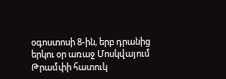օգոստոսի 8-ին, երբ դրանից երկու օր առաջ Մոսկվայում Թրամփի հատուկ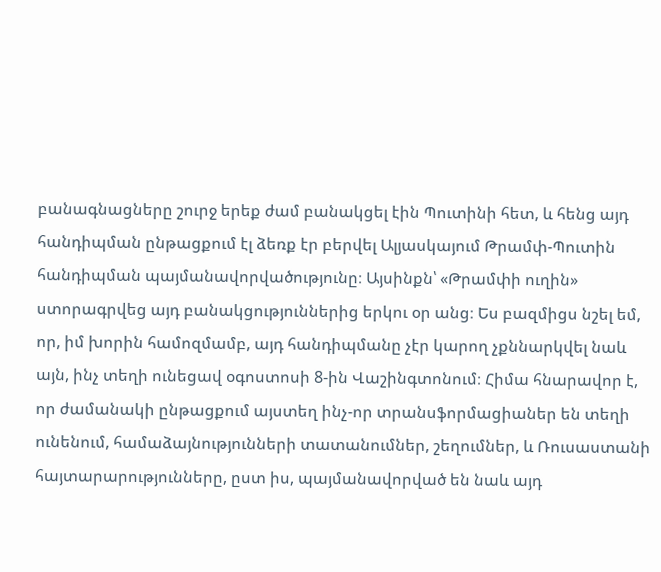բանագնացները շուրջ երեք ժամ բանակցել էին Պուտինի հետ, և հենց այդ հանդիպման ընթացքում էլ ձեռք էր բերվել Ալյասկայում Թրամփ-Պուտին հանդիպման պայմանավորվածությունը։ Այսինքն՝ «Թրամփի ուղին» ստորագրվեց այդ բանակցություններից երկու օր անց։ Ես բազմիցս նշել եմ, որ, իմ խորին համոզմամբ, այդ հանդիպմանը չէր կարող չքննարկվել նաև այն, ինչ տեղի ունեցավ օգոստոսի 8-ին Վաշինգտոնում։ Հիմա հնարավոր է, որ ժամանակի ընթացքում այստեղ ինչ-որ տրանսֆորմացիաներ են տեղի ունենում, համաձայնությունների տատանումներ, շեղումներ, և Ռուսաստանի հայտարարությունները, ըստ իս, պայմանավորված են նաև այդ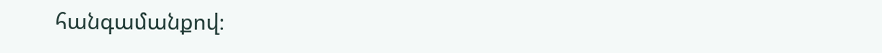հանգամանքով։